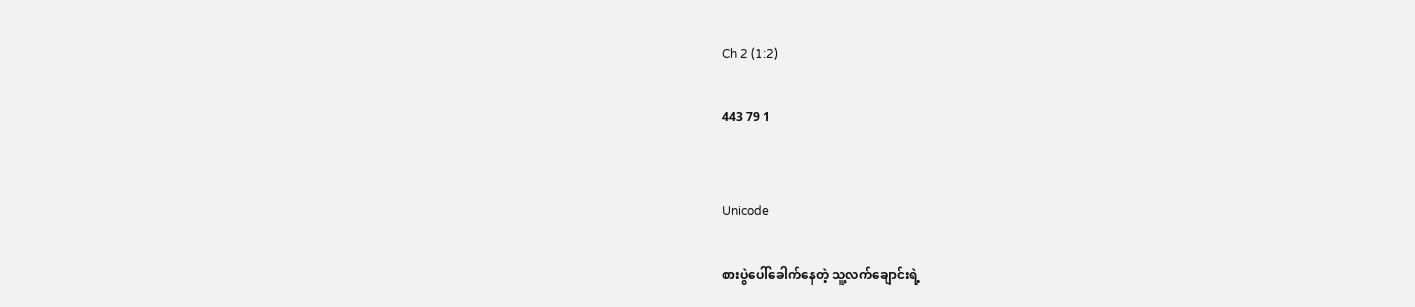Ch 2 (1:2)

443 79 1


Unicode

စားပွဲပေါ်ခေါက်နေတဲ့ သူ့လက်ချောင်းရဲ့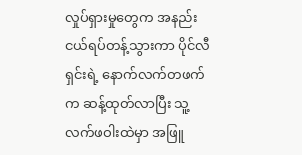လှုပ်ရှားမှုတွေက အနည်းငယ်ရပ်တန့်သွားကာ ပိုင်လီရှင်းရဲ့ နောက်လက်တဖက်က ဆန့်ထုတ်လာပြီး သူ့လက်ဖဝါးထဲမှာ အဖြူ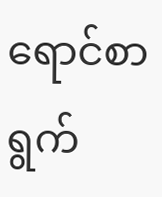ရောင်စာရွက်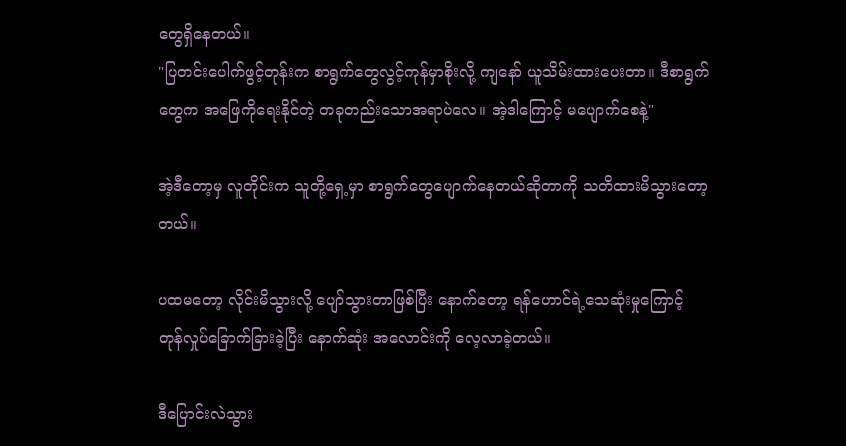တွေရှိနေတယ်။
"ပြတင်းပေါက်ဖွင့်တုန်းက စာရွက်တွေလွင့်ကုန်မှာစိုးလို့ ကျနော် ယူသိမ်းထားပေးတာ။ ဒီစာရွက်တွေက အဖြေကိုရေးနိုင်တဲ့ တခုတည်းသောအရာပဲလေ။ အဲ့ဒါကြောင့် မပျောက်စေနဲ့"

အဲ့ဒီတော့မှ လူတိုင်းက သူတို့ရှေ့မှာ စာရွက်တွေပျောက်နေတယ်ဆိုတာကို သတိထားမိသွားတော့တယ်။

ပထမတော့ လိုင်းမိသွားလို့ ပျော်သွားတာဖြစ်ပြီး နောက်တော့ ရန်ဟောင်ရဲ့သေဆုံးမှုကြောင့် တုန်လှုပ်ခြောက်ခြားခဲ့ပြီး နောက်ဆုံး အလောင်းကို လေ့လာခဲ့တယ်။

ဒီပြောင်းလဲသွား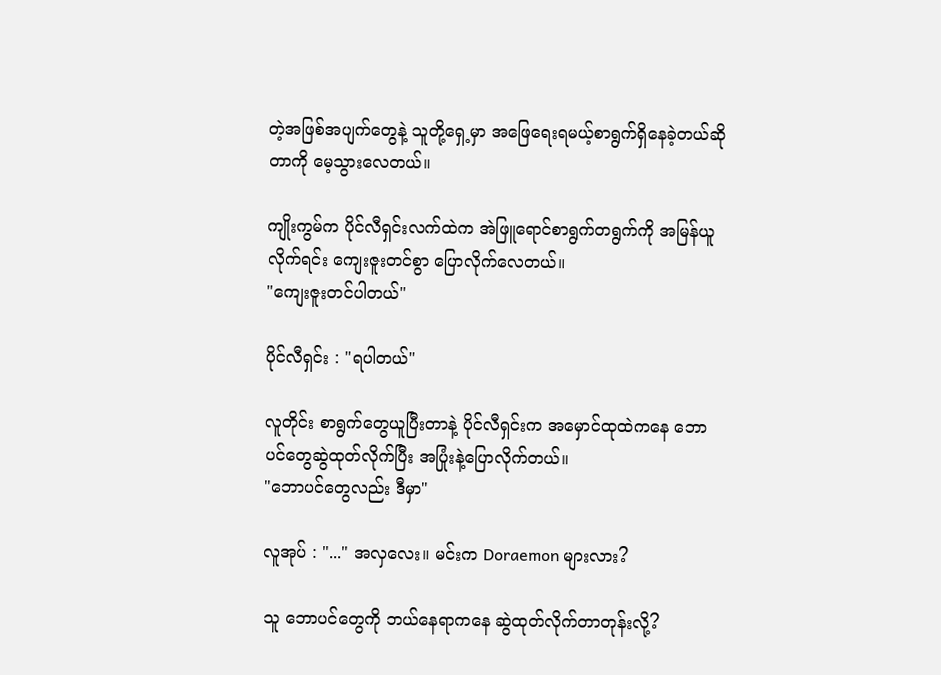တဲ့အဖြစ်အပျက်တွေနဲ့ သူတို့ရှေ့မှာ အဖြေရေးရမယ့်စာရွက်ရှိနေခဲ့တယ်ဆိုတာကို မေ့သွားလေတယ်။

ကျိုးကွမ်က ပိုင်လီရှင်းလက်ထဲက အဲဖြူရောင်စာရွက်တရွက်ကို အမြန်ယူလိုက်ရင်း ကျေးဇူးတင်စွာ ပြောလိုက်လေတယ်။
"ကျေးဇူးတင်ပါတယ်"

ပိုင်လီရှင်း : "ရပါတယ်"

လူတိုင်း စာရွက်တွေယူပြီးတာနဲ့ ပိုင်လီရှင်းက အမှောင်ထုထဲကနေ ဘောပင်တွေဆွဲထုတ်လိုက်ပြီး အပြုံးနဲ့ပြောလိုက်တယ်။
"ဘောပင်တွေလည်း ဒီမှာ"

လူအုပ် : "..." အလှလေး။ မင်းက Doraemon များလား?

သူ ဘောပင်တွေကို ဘယ်နေရာကနေ ဆွဲထုတ်လိုက်တာတုန်းလို့?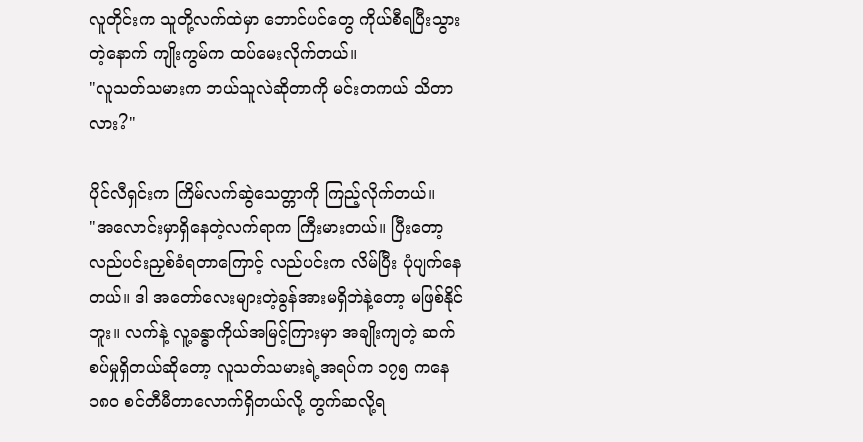လူတိုင်းက သူတို့လက်ထဲမှာ ဘောင်ပင်တွေ ကိုယ်စီရပြီးသွားတဲ့နောက် ကျိုးကွမ်က ထပ်မေးလိုက်တယ်။
"လူသတ်သမားက ဘယ်သူလဲဆိုတာကို မင်းတကယ် သိတာလား?"

ပိုင်လီရှင်းက ကြိမ်လက်ဆွဲသေတ္တာကို ကြည့်လိုက်တယ်။
"အလောင်းမှာရှိနေတဲ့လက်ရာက ကြီးမားတယ်။ ပြီးတော့ လည်ပင်းညှစ်ခံရတာကြောင့် လည်ပင်းက လိမ်ပြီး ပုံပျက်နေတယ်။ ဒါ အတော်လေးများတဲ့ခွန်အားမရှိဘဲနဲ့တော့ မဖြစ်နိုင်ဘူး။ လက်နဲ့ လူ့ခန္ဓာကိုယ်အမြင့်ကြားမှာ အချိုးကျတဲ့ ဆက်စပ်မှုရှိတယ်ဆိုတော့ လူသတ်သမားရဲ့အရပ်က ၁၇၅ ကနေ ၁၈၀ စင်တီမီတာလောက်ရှိတယ်လို့ တွက်ဆလို့ရ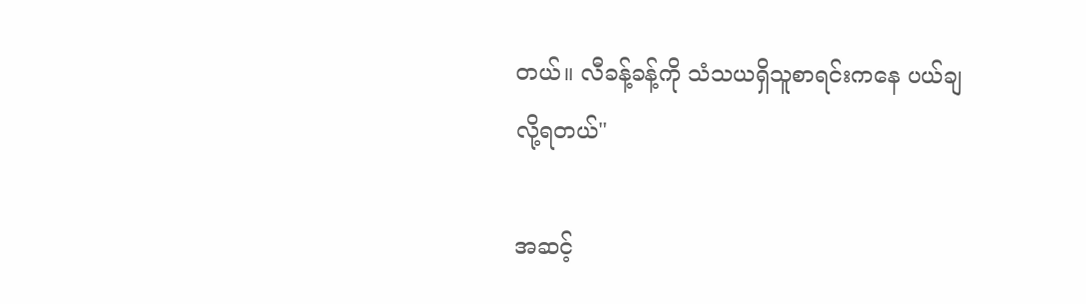တယ်။ လီခန့်ခန့်ကို သံသယရှိသူစာရင်းကနေ ပယ်ချလို့ရတယ်"

အဆင့်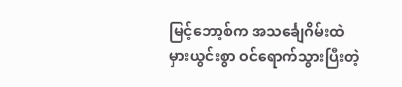မြင့်ဘော့စ်က အသင်္ချေဂိမ်းထဲ မှားယွင်းစွာ ဝင်ရောက်သွားပြီးတဲ့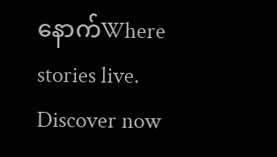နောက်Where stories live. Discover now